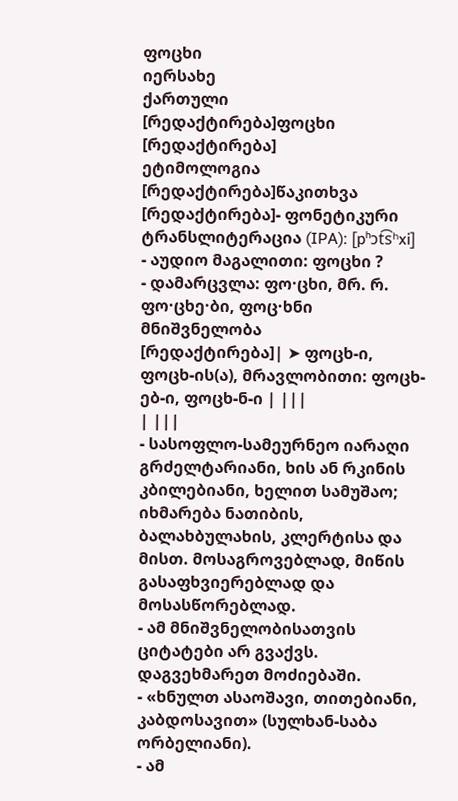ფოცხი
იერსახე
ქართული
[რედაქტირება]ფოცხი
[რედაქტირება]
ეტიმოლოგია
[რედაქტირება]წაკითხვა
[რედაქტირება]- ფონეტიკური ტრანსლიტერაცია (IPA): [pʰɔt͡sʰxi]
- აუდიო მაგალითი: ფოცხი ?
- დამარცვლა: ფო·ცხი, მრ. რ. ფო·ცხე·ბი, ფოც·ხნი
მნიშვნელობა
[რედაქტირება]| ➤ ფოცხ-ი, ფოცხ-ის(ა), მრავლობითი: ფოცხ-ებ-ი, ფოცხ-ნ-ი | |||
| |||
- სასოფლო-სამეურნეო იარაღი გრძელტარიანი, ხის ან რკინის კბილებიანი, ხელით სამუშაო; იხმარება ნათიბის, ბალახბულახის, კლერტისა და მისთ. მოსაგროვებლად, მიწის გასაფხვიერებლად და მოსასწორებლად.
- ამ მნიშვნელობისათვის ციტატები არ გვაქვს. დაგვეხმარეთ მოძიებაში.
- «ხნულთ ასაოშავი, თითებიანი, კაბდოსავით» (სულხან-საბა ორბელიანი).
- ამ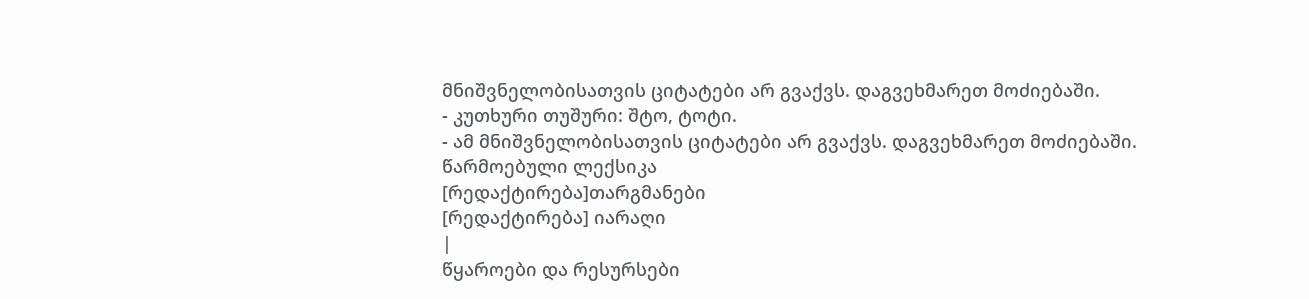მნიშვნელობისათვის ციტატები არ გვაქვს. დაგვეხმარეთ მოძიებაში.
- კუთხური თუშური: შტო, ტოტი.
- ამ მნიშვნელობისათვის ციტატები არ გვაქვს. დაგვეხმარეთ მოძიებაში.
წარმოებული ლექსიკა
[რედაქტირება]თარგმანები
[რედაქტირება] იარაღი
|
წყაროები და რესურსები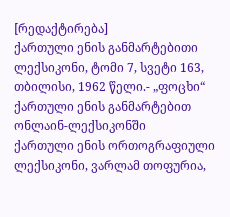[რედაქტირება]
ქართული ენის განმარტებითი ლექსიკონი, ტომი 7, სვეტი 163, თბილისი, 1962 წელი.- „ფოცხი“ ქართული ენის განმარტებით ონლაინ-ლექსიკონში
ქართული ენის ორთოგრაფიული ლექსიკონი, ვარლამ თოფურია,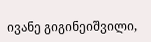ივანე გიგინეიშვილი,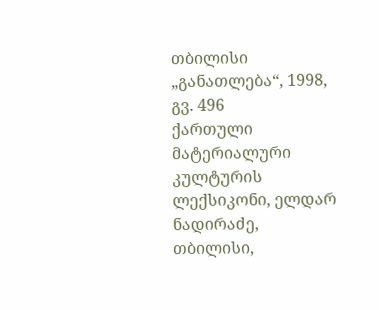თბილისი „განათლება“, 1998, გვ. 496
ქართული მატერიალური კულტურის ლექსიკონი, ელდარ ნადირაძე, თბილისი,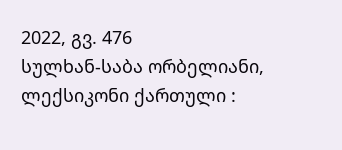2022, გვ. 476
სულხან-საბა ორბელიანი, ლექსიკონი ქართული :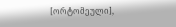[ორტომეული],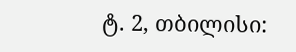ტ. 2, თბილისი: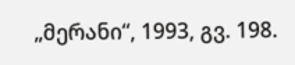„მერანი“, 1993, გვ. 198.